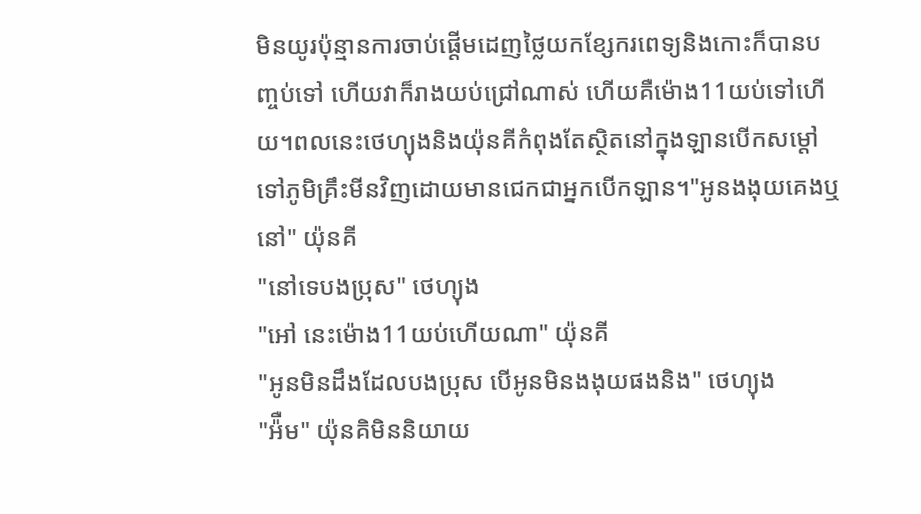មិនយូរប៉ុន្មានការចាប់ផ្តើមដេញថ្លៃយកខ្សែករពេទ្យនិងកេាះក៏បានបញ្ចប់ទៅ ហើយវាក៏រាងយប់ជ្រៅណាស់ ហើយគឺម៉ោង11យប់ទៅហើយ។ពលនេះថេហ្យុងនិងយ៉ុនគីកំពុងតែស្ថិតនៅក្នុងឡានបើកសម្តៅទៅភូមិគ្រឹះមីនវិញដោយមានជេកជាអ្នកបើកឡាន។"អូនងងុយគេងឬនៅ" យ៉ុនគី
"នៅទេបងប្រុស" ថេហ្យុង
"អៅ នេះម៉ោង11យប់ហើយណា" យ៉ុនគី
"អូនមិនដឹងដែលបងប្រុស បើអូនមិនងងុយផងនិង" ថេហ្យុង
"អ៉ឺម" យ៉ុនគិមិននិយាយ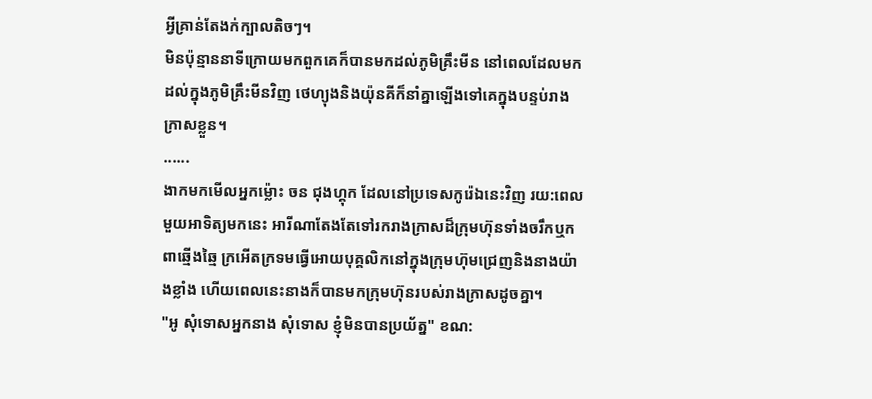អ្វីគ្រាន់តែងក់ក្បាលតិចៗ។
មិនប៉ុន្មាននាទីក្រោយមកពួកគេក៏បានមកដល់ភូមិគ្រឹះមីន នៅពេលដែលមកដល់ក្នុងភូមិគ្រឹះមីនវិញ ថេហ្យុងនិងយ៉ុនគីក៏នាំគ្នាឡើងទៅគេក្នុងបន្ទប់រាងក្រាសខ្លួន។
......
ងាកមកមើលអ្នកម្ល៉េាះ ចន ជុងហ្គុក ដែលនៅប្រទេសកូរ៉េឯនេះវិញ រយ:ពេលមួយអាទិត្យមកនេះ អារីណាតែងតែទៅរករាងក្រាសដ៏ក្រុមហ៊ុនទាំងចរឹកឬកពាឆ្មើងឆ្មៃ ក្រអើតក្រទមធ្វើអោយបុគ្គលិកនៅក្នុងក្រុមហ៊ុមជ្រេញនិងនាងយ៉ាងខ្លាំង ហើយពេលនេះនាងក៏បានមកក្រុមហ៊ុនរបស់រាងក្រាសដូចគ្នា។
"អូ សុំទោសអ្នកនាង សុំទោស ខ្ញុំមិនបានប្រយ័ត្ន" ខណ: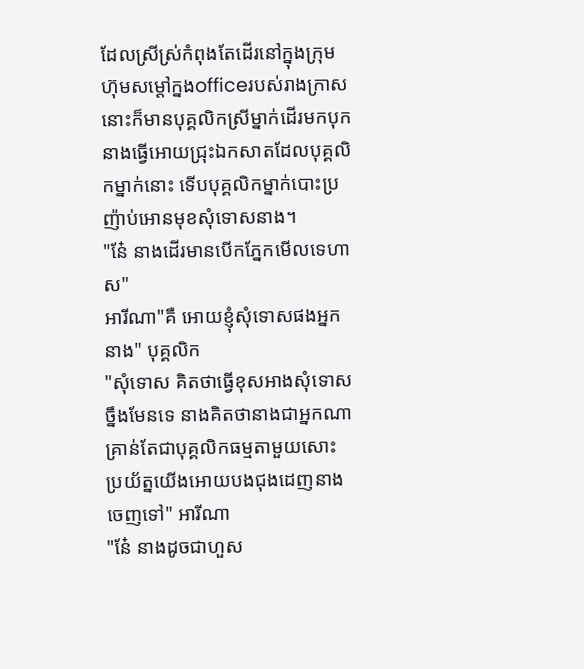ដែលស្រីស្រ់កំពុងតែដើរនៅក្នុងក្រុមហ៊ុមសម្តៅក្នងofficeរបស់រាងក្រាសនេាះក៏មានបុគ្គលិកស្រីម្នាក់ដើរមកបុកនាងធ្វើអោយជ្រុះឯកសាតដែលបុគ្គលិកម្នាក់នេាះ ទើបបុគ្គលិកម្នាក់បេាះប្រញ៉ាប់អោនមុខសុំទោសនាង។
"ន៎ែ នាងដើរមានបើកភ្នែកមើលទេហាស"
អារីណា"គឺ អោយខ្ញុំសុំទោសផងអ្នកនាង" បុគ្គលិក
"សុំទោស គិតថាធ្វើខុសអាងសុំទោសច្នឹងមែនទេ នាងគិតថានាងជាអ្នកណា គ្រាន់តែជាបុគ្គលិកធម្មតាមួយសេាះ ប្រយ័ត្នយើងអោយបងជុងដេញនាងចេញទៅ" អារីណា
"ន៎ែ នាងដូចជាហួស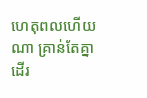ហេតុពលហើយណា គ្រាន់តែគ្នាដើរ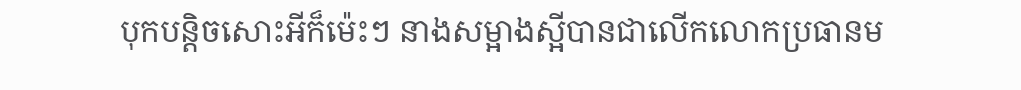បុកបន្តិចសេាះអីក៏ម៉េះៗ នាងសម្អាងស្អីបានជាលើកលោកប្រធានម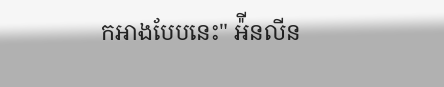កអាងបែបនេះ" អ៉ីនលីន